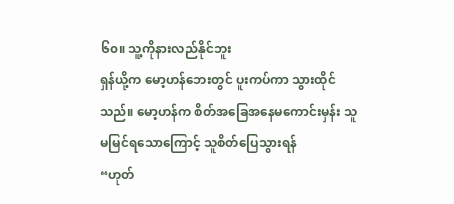၆၀။ သူ့ကိုနားလည်နိုင်ဘူး
ရှန်ယို့က မော့ဟန်ဘေးတွင် ပူးကပ်ကာ သွားထိုင်သည်။ မော့ဟန်က စိတ်အခြေအနေမကောင်းမှန်း သူမမြင်ရသောကြောင့် သူစိတ်ပြေသွားရန်
“ဟုတ်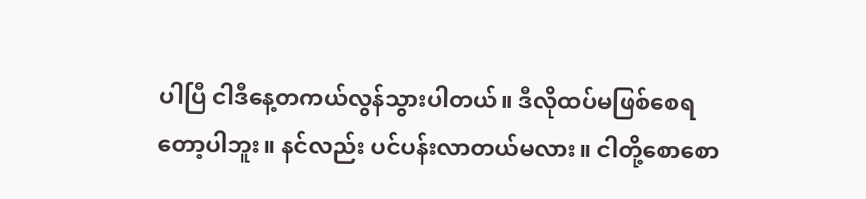ပါပြီ ငါဒီနေ့တကယ်လွန်သွားပါတယ်။ ဒီလိုထပ်မဖြစ်စေရတော့ပါဘူး။ နင်လည်း ပင်ပန်းလာတယ်မလား။ ငါတို့စောစော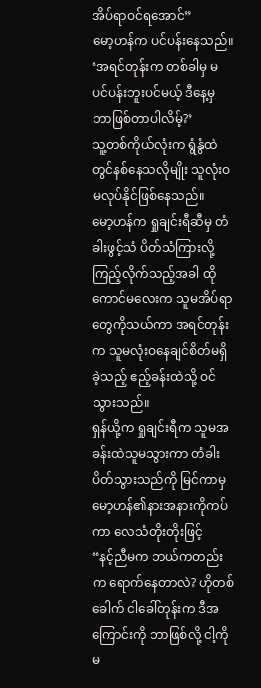အိပ်ရာဝင်ရအောင်”
မော့ဟန်က ပင်ပန်းနေသည်။
‘အရင်တုန်းက တစ်ခါမှ မပင်ပန်းဘူးပင်မယ့် ဒီနေ့မှ ဘာဖြစ်တာပါလိမ့်?’
သူ့တစ်ကိုယ်လုံးက ရွံနွံထဲတွင်နစ်နေသလိုမျိုး သူလုံးဝမလုပ်နိုင်ဖြစ်နေသည်။
မော့ဟန်က ရှုချင်းရီဆီမှ တံခါးဖွင့်သံ ပိတ်သံကြားလို့ ကြည့်လိုက်သည့်အခါ ထိုကောင်မလေးက သူမအိပ်ရာတွေကိုသယ်ကာ အရင်တုန်းက သူမလုံးဝနေချင်စိတ်မရှိခဲ့သည့် ဧည့်ခန်းထဲသို့ ဝင်သွားသည်။
ရှန်ယို့က ရှုချင်းရီက သူမအခန်းထဲသူမသွားကာ တံခါးပိတ်သွားသည်ကို မြင်ကာမှ မော့ဟန်၏နားအနားကိုကပ်ကာ လေသံတိုးတိုးဖြင့်
“နင့်ညီမက ဘယ်ကတည်းက ရောက်နေတာလဲ? ဟိုတစ်ခေါက် ငါခေါ်တုန်းက ဒီအကြောင်းကို ဘာဖြစ်လို့ ငါ့ကိုမ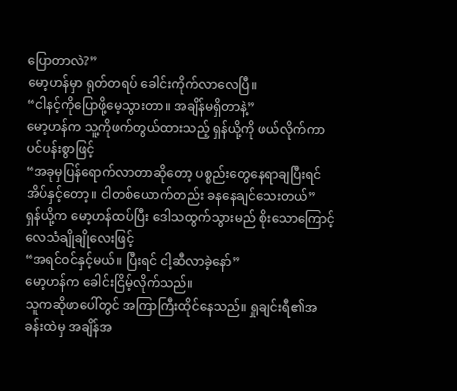ပြောတာလဲ?”
မော့ဟန်မှာ ရုတ်တရပ် ခေါင်းကိုက်လာလေပြီ။
“ငါနင့်ကိုပြောဖို့မေ့သွားတာ။ အချိန်မရှိတာနဲ့”
မော့ဟန်က သူ့ကိုဖက်တွယ်ထားသည့် ရှန်ယို့ကို ဖယ်လိုက်ကာ ပင်ပန်းစွာဖြင့်
“အခုမှပြန်ရောက်လာတာဆိုတော့ ပစ္စည်းတွေနေရာချပြီးရင် အိပ်နှင့်တော့။ ငါတစ်ယောက်တည်း ခနနေချင်သေးတယ်”
ရှန်ယို့က မော့ဟန်ထပ်ပြီး ဒေါသထွက်သွားမည် စိုးသောကြောင့် လေသံချိုချိုလေးဖြင့်
“အရင်ဝင်နှင့်မယ်။ ပြီးရင် ငါ့ဆီလာခဲ့နော်”
မော့ဟန်က ခေါင်းငြိမ့်လိုက်သည်။
သူကဆိုဖာပေါ်တွင် အကြာကြီးထိုင်နေသည်။ ရှုချင်းရီ၏အခန်းထဲမှ အချိန်အ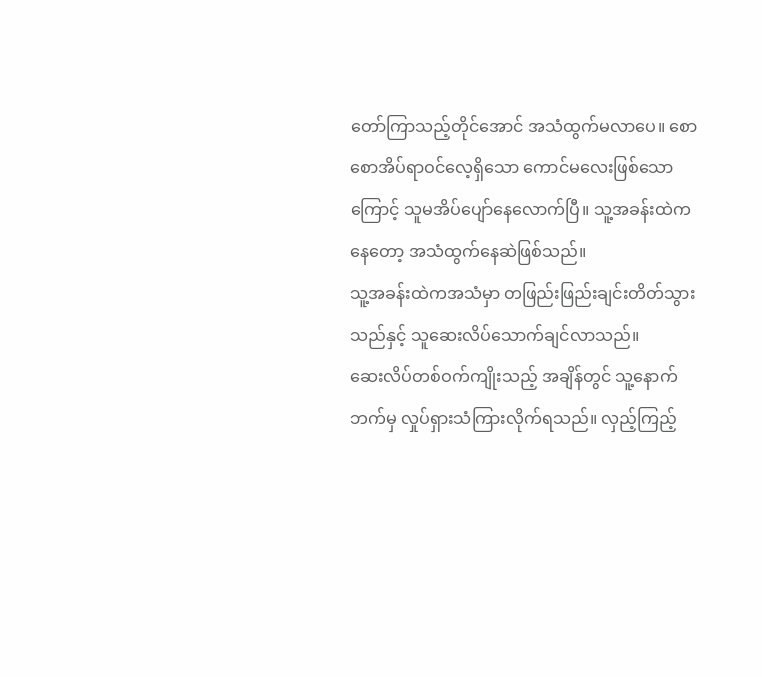တော်ကြာသည့်တိုင်အောင် အသံထွက်မလာပေ။ စောစောအိပ်ရာဝင်လေ့ရှိသော ကောင်မလေးဖြစ်သောကြောင့် သူမအိပ်ပျော်နေလောက်ပြီ။ သူ့အခန်းထဲကနေတော့ အသံထွက်နေဆဲဖြစ်သည်။
သူ့အခန်းထဲကအသံမှာ တဖြည်းဖြည်းချင်းတိတ်သွားသည်နှင့် သူဆေးလိပ်သောက်ချင်လာသည်။
ဆေးလိပ်တစ်ဝက်ကျိုးသည့် အချိန်တွင် သူ့နောက်ဘက်မှ လှုပ်ရှားသံကြားလိုက်ရသည်။ လှည့်ကြည့်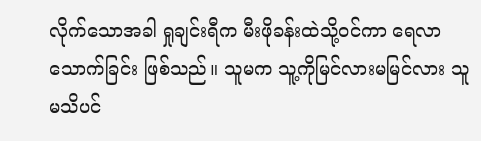လိုက်သောအခါ ရှုချင်းရီက မီးဖိုခန်းထဲသို့ဝင်ကာ ရေလာသောက်ခြင်း ဖြစ်သည်။ သူမက သူ့ကိုမြင်လားမမြင်လား သူမသိပင်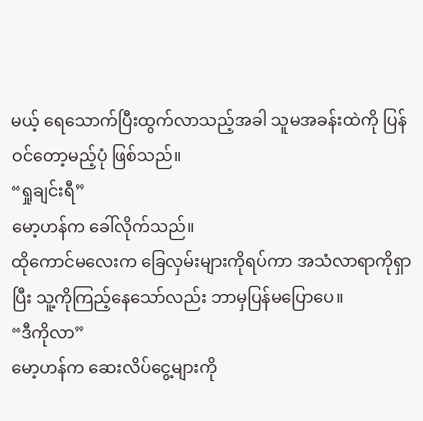မယ့် ရေသောက်ပြီးထွက်လာသည့်အခါ သူမအခန်းထဲကို ပြန်ဝင်တော့မည့်ပုံ ဖြစ်သည်။
“ရှုချင်းရီ”
မော့ဟန်က ခေါ်လိုက်သည်။
ထိုကောင်မလေးက ခြေလှမ်းများကိုရပ်ကာ အသံလာရာကိုရှာပြီး သူ့ကိုကြည့်နေသော်လည်း ဘာမှပြန်မပြောပေ။
“ဒီကိုလာ”
မော့ဟန်က ဆေးလိပ်ငွေ့များကို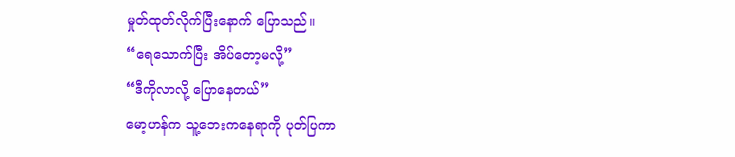မှုတ်ထုတ်လိုက်ပြီးနောက် ပြောသည်။
“ရေသောက်ပြီး အိပ်တော့မလို့”
“ဒီကိုလာလို့ ပြောနေတယ်”
မော့ဟန်က သူ့ဘေးကနေရာကို ပုတ်ပြကာ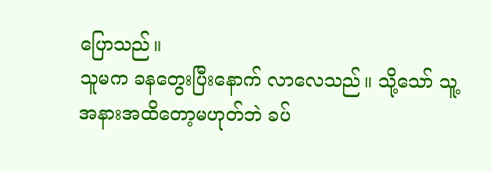ပြောသည်။
သူမက ခနတွေးပြီးနောက် လာလေသည်။ သို့သော် သူ့အနားအထိတော့မဟုတ်ဘဲ ခပ်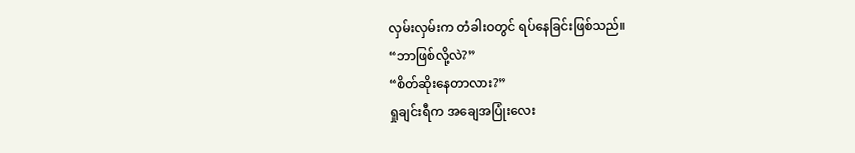လှမ်းလှမ်းက တံခါးဝတွင် ရပ်နေခြင်းဖြစ်သည်။
“ဘာဖြစ်လို့လဲ?”
“စိတ်ဆိုးနေတာလား?”
ရှုချင်းရီက အချေအပြုံးလေး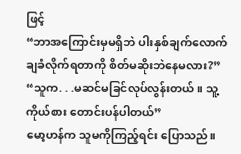ဖြင့်
“ဘာအကြောင်းမှမရှိဘဲ ပါးနှစ်ချက်လောက် ချခံလိုက်ရတာကို စိတ်မဆိုးဘဲနေမလား?”
“သူက. . .မဆင်မခြင်လုပ်လွန်းတယ်။ သူ့ကိုယ်စား တောင်းပန်ပါတယ်”
မော့ဟန်က သူမကိုကြည့်ရင်း ပြောသည်။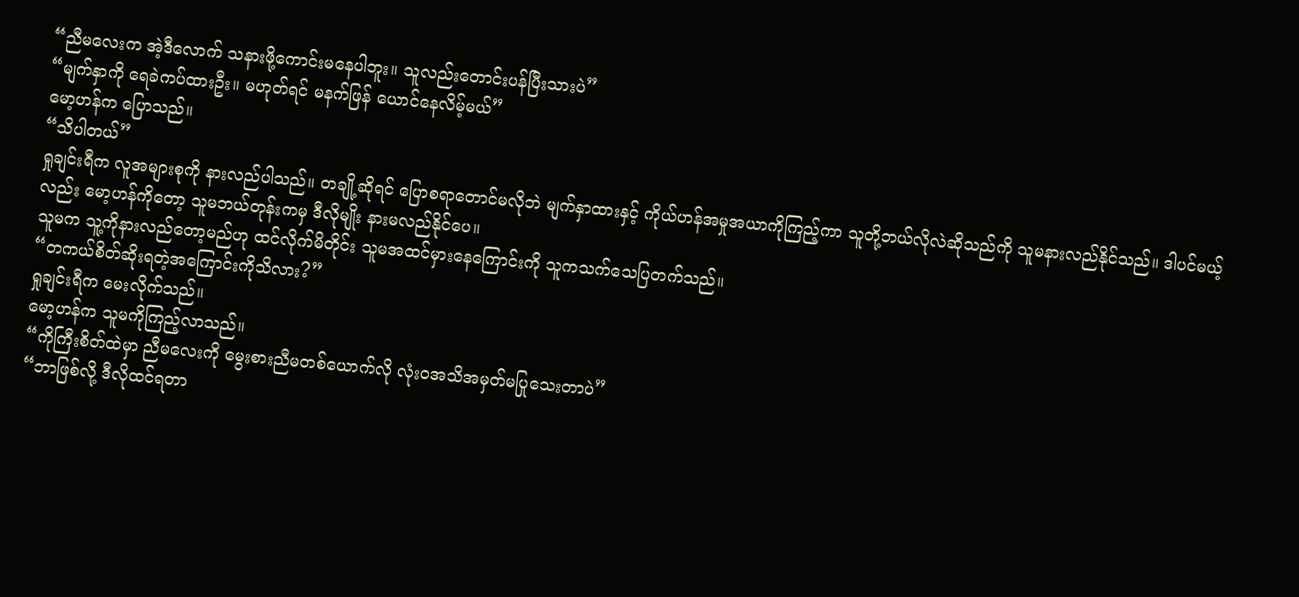“ညီမလေးက အဲ့ဒီလောက် သနားဖို့ကောင်းမနေပါဘူး။ သူလည်းတောင်းပန်ပြီးသားပဲ”
“မျက်နှာကို ရေခဲကပ်ထားဦး။ မဟုတ်ရင် မနက်ဖြန် ယောင်နေလိမ့်မယ်”
မော့ဟန်က ပြောသည်။
“သိပါတယ်”
ရှုချင်းရီက လူအများစုကို နားလည်ပါသည်။ တချို့ဆိုရင် ပြောစရာတောင်မလိုဘဲ မျက်နှာထားနှင့် ကိုယ်ဟန်အမှုအယာကိုကြည့်ကာ သူတို့ဘယ်လိုလဲဆိုသည်ကို သူမနားလည်နိုင်သည်။ ဒါပင်မယ့်လည်း မော့ဟန်ကိုတော့ သူမဘယ်တုန်းကမှ ဒီလိုမျိုး နားမလည်နိုင်ပေ။
သူမက သူ့ကိုနားလည်တော့မည်ဟု ထင်လိုက်မိတိုင်း သူမအထင်မှားနေကြောင်းကို သူကသက်သေပြတက်သည်။
“တကယ်စိတ်ဆိုးရတဲ့အကြောင်းကိုသိလား?”
ရှုချင်းရီက မေးလိုက်သည်။
မော့ဟန်က သူမကိုကြည့်လာသည်။
“ကိုကြီးစိတ်ထဲမှာ ညီမလေးကို မွေးစားညီမတစ်ယောက်လို လုံးဝအသိအမှတ်မပြုသေးတာပဲ”
“ဘာဖြစ်လို့ ဒီလိုထင်ရတာ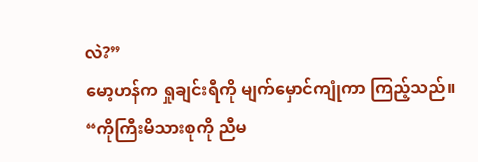လဲ?”
မော့ဟန်က ရှုချင်းရီကို မျက်မှောင်ကျုံကာ ကြည့်သည်။
“ကိုကြီးမိသားစုကို ညီမ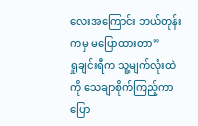လေးအကြောင်း ဘယ်တုန်းကမှ မပြောထားတာ”
ရှုချင်းရီက သူ့မျက်လုံးထဲကို သေချာစိုက်ကြည့်ကာ ပြော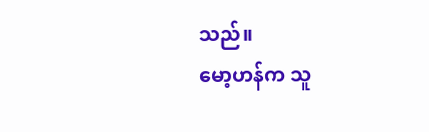သည်။
မော့ဟန်က သူ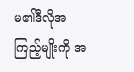မ၏ဒီလိုအကြည့်မျိုးကို အ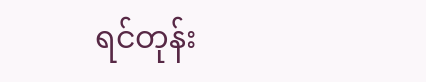ရင်တုန်း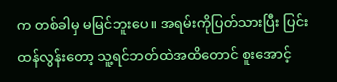က တစ်ခါမှ မမြင်ဘူးပေ။ အရမ်းကိုပြတ်သားပြီး ပြင်းထန်လွန်းတော့ သူ့ရင်ဘတ်ထဲအထိတောင် စူးအောင့်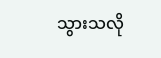သွားသလို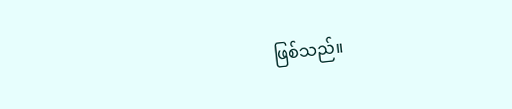ဖြစ်သည်။